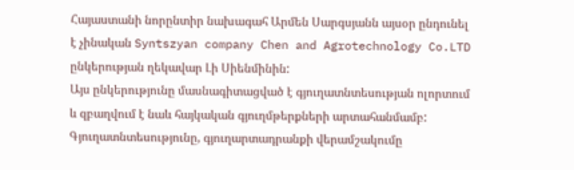Հայաստանի նորընտիր նախագահ Արմեն Սարգսյանն այսօր ընդունել է չինական Syntszyan company Chen and Agrotechnology Co.LTD ընկերության ղեկավար Լի Սիենմինին:
Այս ընկերությունը մասնագիտացված է գյուղատնտեսության ոլորտում և զբաղվում է նաև հայկական գյուղմթերքների արտահանմամբ: Գյուղատնտեսությունը, գյուղարտադրանքի վերամշակումը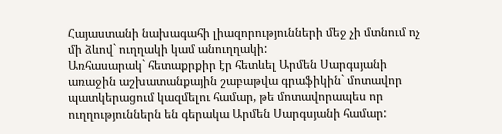Հայաստանի նախագահի լիազորությունների մեջ չի մտնում ոչ մի ձևով` ուղղակի կամ անուղղակի:
Առհասարակ` հետաքրքիր էր հետևել Արմեն Սարգսյանի առաջին աշխատանքային շաբաթվա գրաֆիկին` մոտավոր պատկերացում կազմելու համար, թե մոտավորապես որ ուղղություններն են գերակա Արմեն Սարգսյանի համար: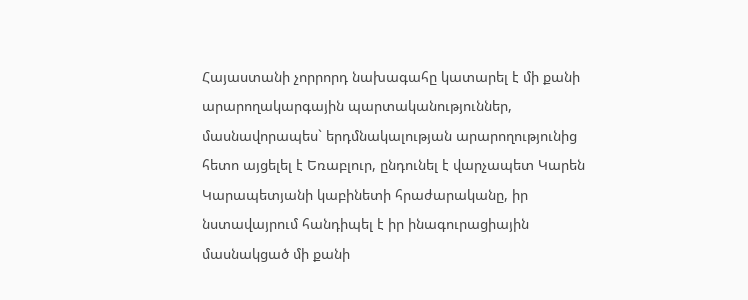Հայաստանի չորրորդ նախագահը կատարել է մի քանի արարողակարգային պարտականություններ, մասնավորապես` երդմնակալության արարողությունից հետո այցելել է Եռաբլուր, ընդունել է վարչապետ Կարեն Կարապետյանի կաբինետի հրաժարականը, իր նստավայրում հանդիպել է իր ինագուրացիային մասնակցած մի քանի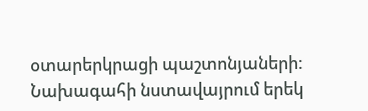օտարերկրացի պաշտոնյաների:
Նախագահի նստավայրում երեկ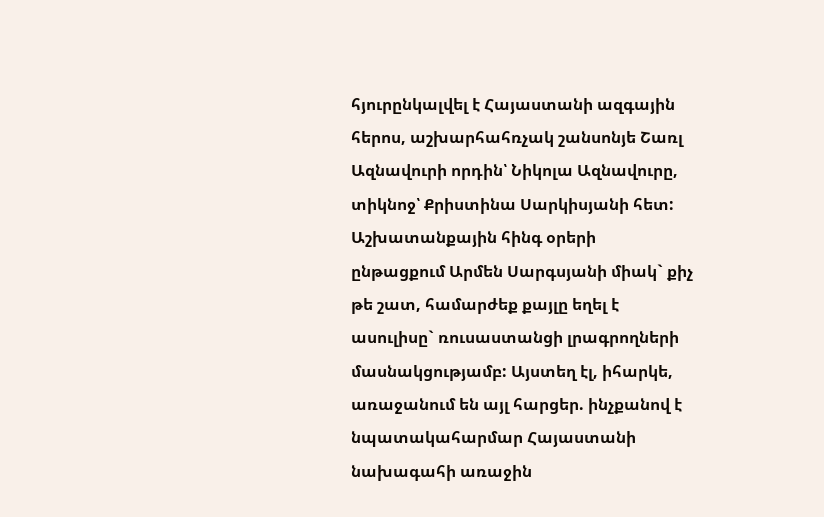հյուրընկալվել է Հայաստանի ազգային հերոս, աշխարհահռչակ շանսոնյե Շառլ Ազնավուրի որդին՝ Նիկոլա Ազնավուրը, տիկնոջ՝ Քրիստինա Սարկիսյանի հետ:
Աշխատանքային հինգ օրերի ընթացքում Արմեն Սարգսյանի միակ` քիչ թե շատ, համարժեք քայլը եղել է ասուլիսը` ռուսաստանցի լրագրողների մասնակցությամբ: Այստեղ էլ, իհարկե, առաջանում են այլ հարցեր. ինչքանով է նպատակահարմար Հայաստանի նախագահի առաջին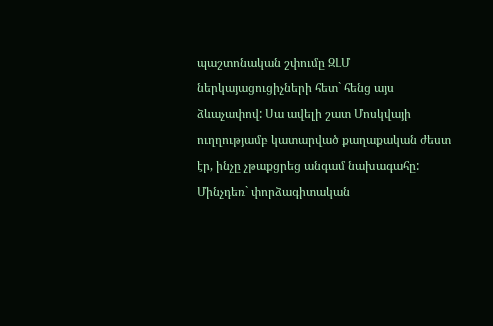պաշտոնական շփումը ԶԼՄ ներկայացուցիչների հետ` հենց այս ձևաչափով: Սա ավելի շատ Մոսկվայի ուղղությամբ կատարված քաղաքական ժեստ էր, ինչը չթաքցրեց անգամ նախագահը: Մինչդեռ` փորձագիտական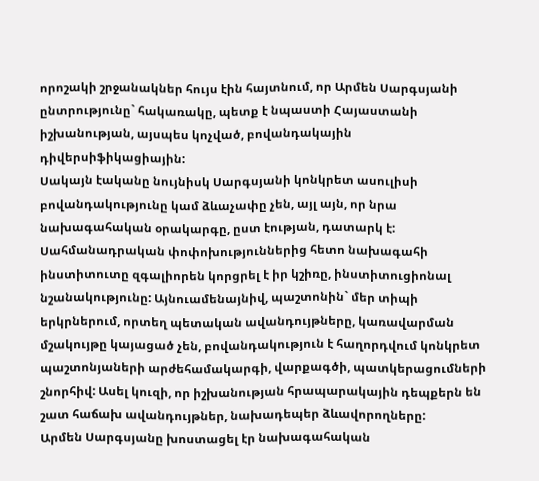որոշակի շրջանակներ հույս էին հայտնում, որ Արմեն Սարգսյանի ընտրությունը` հակառակը, պետք է նպաստի Հայաստանի իշխանության, այսպես կոչված, բովանդակային դիվերսիֆիկացիային:
Սակայն էականը նույնիսկ Սարգսյանի կոնկրետ ասուլիսի բովանդակությունը կամ ձևաչափը չեն, այլ այն, որ նրա նախագահական օրակարգը, ըստ էության, դատարկ է:
Սահմանադրական փոփոխություններից հետո նախագահի ինստիտուտը զգալիորեն կորցրել է իր կշիռը, ինստիտուցիոնալ նշանակությունը: Այնուամենայնիվ, պաշտոնին` մեր տիպի երկրներում, որտեղ պետական ավանդույթները, կառավարման մշակույթը կայացած չեն, բովանդակություն է հաղորդվում կոնկրետ պաշտոնյաների արժեհամակարգի, վարքագծի, պատկերացումների շնորհիվ: Ասել կուզի, որ իշխանության հրապարակային դեպքերն են շատ հաճախ ավանդույթներ, նախադեպեր ձևավորողները:
Արմեն Սարգսյանը խոստացել էր նախագահական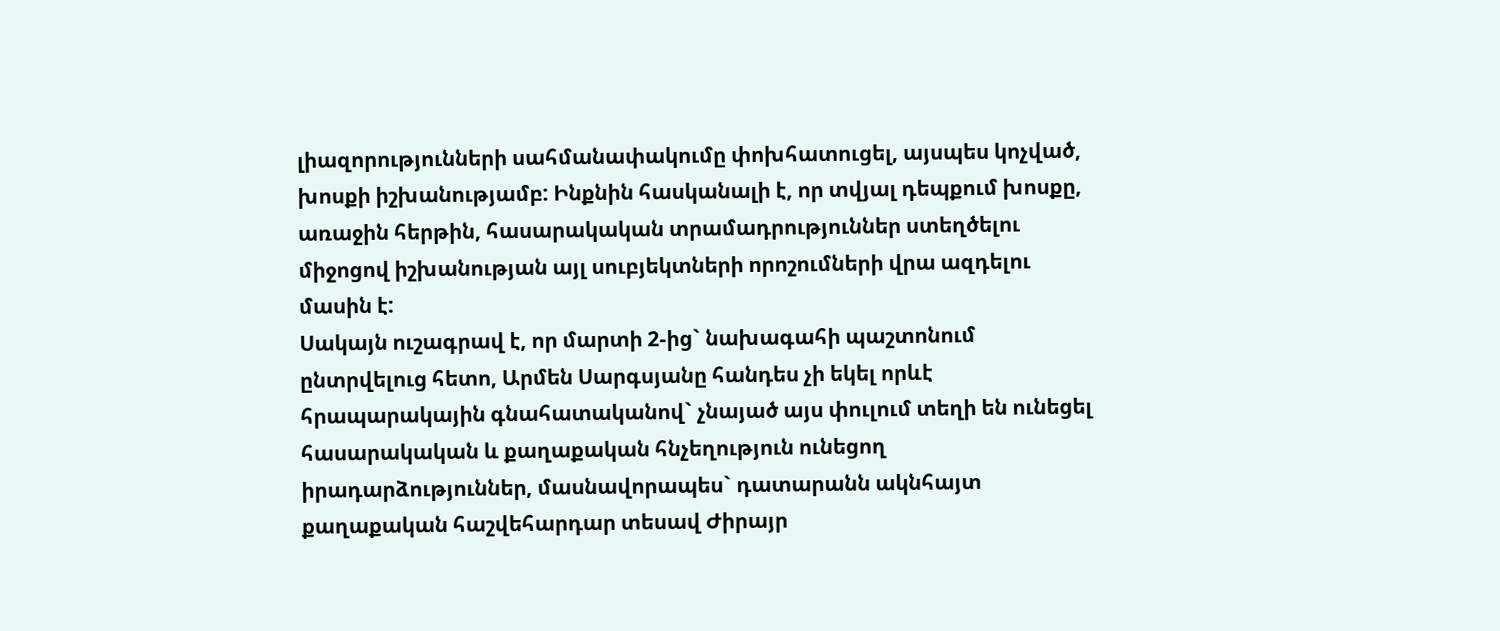լիազորությունների սահմանափակումը փոխհատուցել, այսպես կոչված, խոսքի իշխանությամբ: Ինքնին հասկանալի է, որ տվյալ դեպքում խոսքը, առաջին հերթին, հասարակական տրամադրություններ ստեղծելու միջոցով իշխանության այլ սուբյեկտների որոշումների վրա ազդելու մասին է:
Սակայն ուշագրավ է, որ մարտի 2-ից` նախագահի պաշտոնում ընտրվելուց հետո, Արմեն Սարգսյանը հանդես չի եկել որևէ հրապարակային գնահատականով` չնայած այս փուլում տեղի են ունեցել հասարակական և քաղաքական հնչեղություն ունեցող իրադարձություններ, մասնավորապես` դատարանն ակնհայտ քաղաքական հաշվեհարդար տեսավ Ժիրայր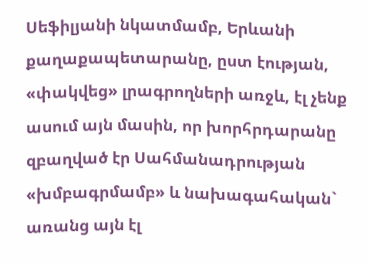Սեֆիլյանի նկատմամբ, Երևանի քաղաքապետարանը, ըստ էության, «փակվեց» լրագրողների առջև, էլ չենք ասում այն մասին, որ խորհրդարանը զբաղված էր Սահմանադրության «խմբագրմամբ» և նախագահական` առանց այն էլ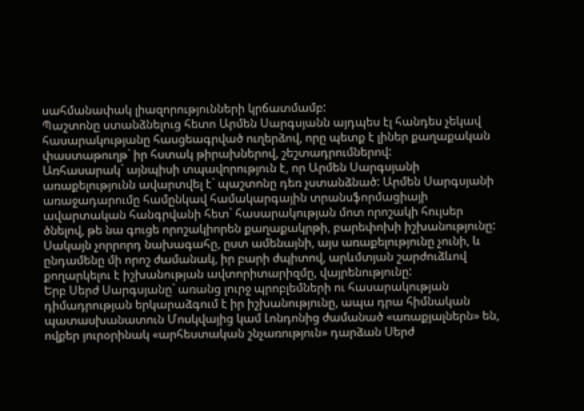սահմանափակ լիազորությունների կրճատմամբ:
Պաշտոնը ստանձնելուց հետո Արմեն Սարգսյանն այդպես էլ հանդես չեկավ հասարակությանը հասցեագրված ուղերձով, որը պետք է լիներ քաղաքական փաստաթուղթ` իր հստակ թիրախներով, շեշտադրումներով:
Առհասարակ` այնպիսի տպավորություն է, որ Արմեն Սարգսյանի առաքելությունն ավարտվել է` պաշտոնը դեռ չստանձնած: Արմեն Սարգսյանի առաջադարումը համընկավ համակարգային տրանսֆորմացիայի ավարտական հանգրվանի հետ` հասարակության մոտ որոշակի հույսեր ծնելով, թե նա գուցե որոշակիորեն քաղաքակրթի, բարեփոխի իշխանությունը: Սակայն չորրորդ նախագահը, ըստ ամենայնի, այս առաքելությունը չունի, և ընդամենը մի որոշ ժամանակ, իր բարի ժպիտով, արևմտյան շարժուձևով քողարկելու է իշխանության ավտորիտարիզմը, վայրենությունը:
Երբ Սերժ Սարգսյանը` առանց լուրջ պրոբլեմների ու հասարակության դիմադրության երկարաձգում է իր իշխանությունը, ապա դրա հիմնական պատասխանատուն Մոսկվայից կամ Լոնդոնից ժամանած «առաքյալներն» են, ովքեր յուրօրինակ «արհեստական շնչառություն» դարձան Սերժ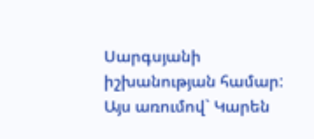Սարգսյանի իշխանության համար: Այս առումով` Կարեն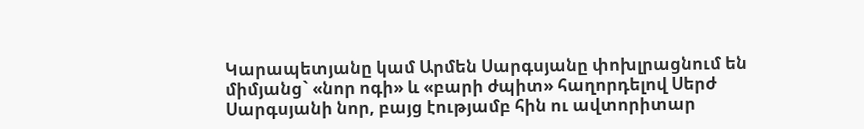Կարապետյանը կամ Արմեն Սարգսյանը փոխլրացնում են միմյանց` «նոր ոգի» և «բարի ժպիտ» հաղորդելով Սերժ Սարգսյանի նոր, բայց էությամբ հին ու ավտորիտար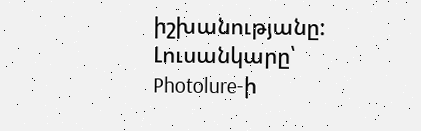իշխանությանը:
Լուսանկարը՝ Photolure-ի